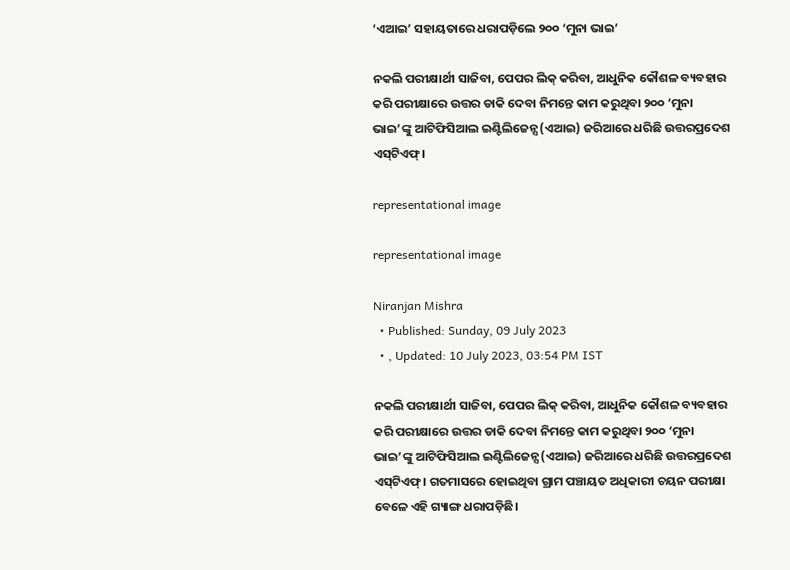‘ଏଆଇ’ ସହାୟତାରେ ଧରାପଡ଼ିଲେ ୨୦୦ ‘ମୁନା ଭାଇ’

ନକଲି ପରୀକ୍ଷାର୍ଥୀ ସାଜିବା, ପେପର ଲିକ୍‌ କରିବା, ଆଧୁନିକ କୌଶଳ ବ୍ୟବହାର କରି ପରୀକ୍ଷାରେ ଉତ୍ତର ଡାକି ଦେବା ନିମନ୍ତେ କାମ କରୁଥିବା ୨୦୦ ‘ମୁନା ଭାଇ’ଙ୍କୁ ଆଟିଫିସିଆଲ ଇଣ୍ଟିଲିଜେନ୍ସ(ଏଆଇ) ଜରିଆରେ ଧରିଛି ଉତ୍ତରପ୍ରଦେଶ ଏସ୍‌ଟିଏଫ୍।

representational image

representational image

Niranjan Mishra
  • Published: Sunday, 09 July 2023
  • , Updated: 10 July 2023, 03:54 PM IST

ନକଲି ପରୀକ୍ଷାର୍ଥୀ ସାଜିବା, ପେପର ଲିକ୍‌ କରିବା, ଆଧୁନିକ କୌଶଳ ବ୍ୟବହାର କରି ପରୀକ୍ଷାରେ ଉତ୍ତର ଡାକି ଦେବା ନିମନ୍ତେ କାମ କରୁଥିବା ୨୦୦ ‘ମୁନା ଭାଇ’ଙ୍କୁ ଆଟିଫିସିଆଲ ଇଣ୍ଟିଲିଜେନ୍ସ(ଏଆଇ) ଜରିଆରେ ଧରିଛି ଉତ୍ତରପ୍ରଦେଶ ଏସ୍‌ଟିଏଫ୍। ଗତମାସରେ ହୋଇଥିବା ଗ୍ରାମ ପଞ୍ଚାୟତ ଅଧିକାରୀ ଚୟନ ପରୀକ୍ଷା ବେଳେ ଏହି ଗ୍ୟାଙ୍ଗ ଧରାପଡ଼ିଛି।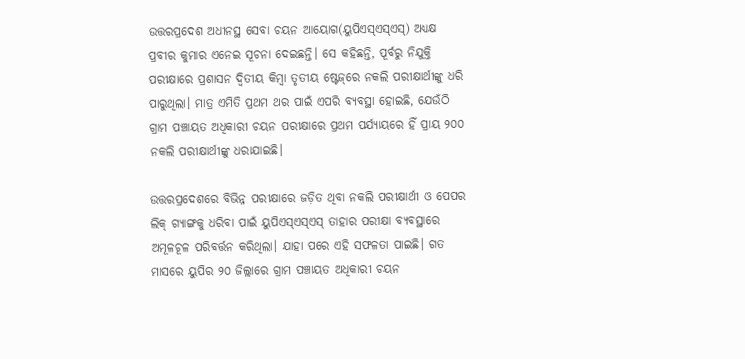ଉତ୍ତରପ୍ରଦେଶ ଅଧୀନସ୍ଥ ସେବା ଚୟନ ଆୟୋଗ(ୟୁପିଏସ୍‌ଏସ୍‌ଏସ୍‌) ଅଧ୍ୟକ୍ଷ ପ୍ରବୀର କୁମାର ଏନେଇ ସୂଚନା ଦେଇଛନ୍ତି। ସେ କହିଛନ୍ତି, ପୂର୍ବରୁ ନିଯୁକ୍ତି ପରୀକ୍ଷାରେ ପ୍ରଶାସନ ଦ୍ୱିତୀୟ କିମ୍ୱା ତୃତୀୟ ଷ୍ଟେଜ୍‌ରେ ନକଲି ପରୀକ୍ଷାର୍ଥୀଙ୍କୁ ଧରି ପାରୁଥିଲା। ମାତ୍ର ଏମିତି ପ୍ରଥମ ଥର ପାଇଁ ଏପରି ବ୍ୟବସ୍ଥା ହୋଇଛି, ଯେଉଁଠି ଗ୍ରାମ ପଞ୍ଚାୟତ ଅଧିକାରୀ ଚୟନ ପରୀକ୍ଷାରେ ପ୍ରଥମ ପର୍ଯ୍ୟାୟରେ ହିଁ ପ୍ରାୟ ୨୦୦ ନକଲି ପରୀକ୍ଷାର୍ଥୀଙ୍କୁ ଧରାଯାଇଛି।

ଉତ୍ତରପ୍ରଦେଶରେ ବିଭିନ୍ନ ପରୀକ୍ଷାରେ ଜଡ଼ିତ ଥିବା ନକଲି ପରୀକ୍ଷାର୍ଥୀ ଓ ପେପର ଲିକ୍‌ ଗ୍ୟାଙ୍ଗକୁ ଧରିବା ପାଇଁ ୟୁପିଏସ୍‌ଏସ୍‌ଏସ୍‌ ତାହାର ପରୀକ୍ଷା ବ୍ୟବସ୍ଥାରେ ଅମୂଳଚୂଳ ପରିବର୍ତ୍ତନ କରିଥିଲା। ଯାହା ପରେ ଏହି ସଫଳତା ପାଇଛି। ଗତ ମାସରେ ୟୁପିର ୨୦ ଜିଲ୍ଲାରେ ଗ୍ରାମ ପଞ୍ଚାୟତ ଅଧିକାରୀ ଚୟନ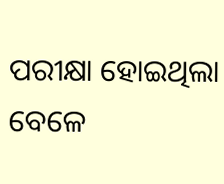ପରୀକ୍ଷା ହୋଇଥିଲା ବେଳେ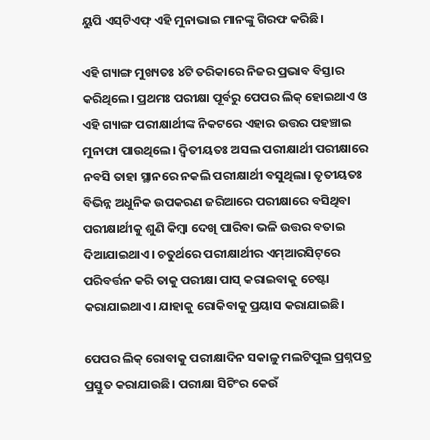ୟୁପି ଏସ୍‌ଟିଏଫ୍ ଏହି ମୁନାଭାଇ ମାନଙ୍କୁ ଗିରଫ କରିଛି।

ଏହି ଗ୍ୟାଙ୍ଗ ମୁଖ୍ୟତଃ ୪ଟି ତରିକାରେ ନିଜର ପ୍ରଭାବ ବିସ୍ତାର କରିଥିଲେ। ପ୍ରଥମଃ ପରୀକ୍ଷା ପୂର୍ବରୁ ପେପର ଲିକ୍‌ ହୋଇଥାଏ ଓ ଏହି ଗ୍ୟାଙ୍ଗ ପରୀକ୍ଷାର୍ଥୀଙ୍କ ନିକଟରେ ଏହାର ଉତ୍ତର ପହଞ୍ଚାଇ ମୁନାଫା ପାଉଥିଲେ। ଦ୍ୱିତୀୟତଃ ଅସଲ ପରୀକ୍ଷାର୍ଥୀ ପରୀକ୍ଷାରେ ନବସି ତାହା ସ୍ଥାନରେ ନକଲି ପରୀକ୍ଷାର୍ଥୀ ବସୁଥିଲା। ତୃତୀୟତଃ ବିଭିନ୍ନ ଅଧୁନିକ ଉପକରଣ ଜରିଆରେ ପରୀକ୍ଷାରେ ବସିଥିବା ପରୀକ୍ଷାର୍ଥୀକୁ ଶୁଣି କିମ୍ବା ଦେଖି ପାରିବା ଭଳି ଉତ୍ତର ବତାଇ ଦିଆଯାଇଥାଏ। ଚତୁର୍ଥରେ ପରୀକ୍ଷାର୍ଥୀର ଏମ୍‌ଆରସିଟ୍‌ରେ ପରିବର୍ତ୍ତନ କରି ତାକୁ ପରୀକ୍ଷା ପାସ୍ କରାଇବାକୁ ଚେଷ୍ଟା କରାଯାଇଥାଏ। ଯାହାକୁ ରୋକିବାକୁ ପ୍ରୟାସ କରାଯାଇଛି।

ପେପର ଲିକ୍‌ ରୋବାକୁ ପରୀକ୍ଷାଦିନ ସକାଳୁ ମଲଟିପୁଲ ପ୍ରଶ୍ନପତ୍ର ପ୍ରସ୍ତୁତ କରାଯାଉଛି। ପରୀକ୍ଷା ସିଟିଂର କେଉଁ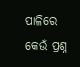ପାଳିରେ କେଉଁ ପ୍ରଶ୍ନ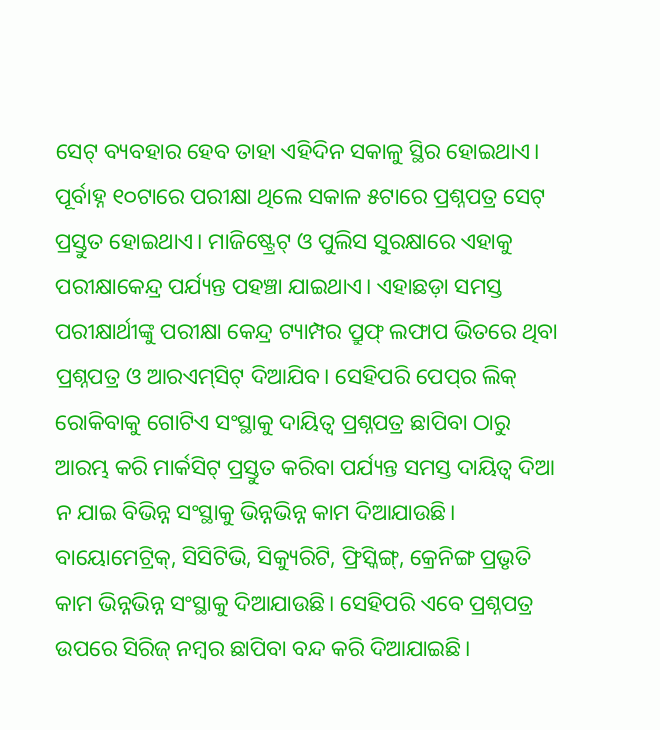ସେଟ୍ ବ୍ୟବହାର ହେବ ତାହା ଏହିଦିନ ସକାଳୁ ସ୍ଥିର ହୋଇଥାଏ। ପୂର୍ବାହ୍ନ ୧୦ଟାରେ ପରୀକ୍ଷା ଥିଲେ ସକାଳ ୫ଟାରେ ପ୍ରଶ୍ନପତ୍ର ସେଟ୍‌ ପ୍ରସ୍ତୁତ ହୋଇଥାଏ। ମାଜିଷ୍ଟ୍ରେଟ୍‌ ଓ ପୁଲିସ ସୁରକ୍ଷାରେ ଏହାକୁ ପରୀକ୍ଷାକେନ୍ଦ୍ର ପର୍ଯ୍ୟନ୍ତ ପହଞ୍ଚା ଯାଇଥାଏ। ଏହାଛଡ଼ା ସମସ୍ତ ପରୀକ୍ଷାର୍ଥୀଙ୍କୁ ପରୀକ୍ଷା କେନ୍ଦ୍ର ଟ୍ୟାମ୍ପର ପ୍ରୁଫ୍‌ ଲଫାପ ଭିତରେ ଥିବା ପ୍ରଶ୍ନପତ୍ର ଓ ଆରଏମ୍‌ସିଟ୍‌ ଦିଆଯିବ। ସେହିପରି ପେପ୍‌ର ଲିକ୍ ରୋକିବାକୁ ଗୋଟିଏ ସଂସ୍ଥାକୁ ଦାୟିତ୍ୱ ପ୍ରଶ୍ନପତ୍ର ଛାପିବା ଠାରୁ ଆରମ୍ଭ କରି ମାର୍କସିଟ୍ ପ୍ରସ୍ତୁତ କରିବା ପର୍ଯ୍ୟନ୍ତ ସମସ୍ତ ଦାୟିତ୍ୱ ଦିଆ ନ ଯାଇ ବିଭିନ୍ନ ସଂସ୍ଥାକୁ ଭିନ୍ନଭିନ୍ନ କାମ ଦିଆଯାଉଛି। ବାୟୋମେଟ୍ରିକ୍, ସିସିଟିଭି, ସିକ୍ୟୁରିଟି, ଫ୍ରିସ୍କିଙ୍ଗ୍, କ୍ରେନିଙ୍ଗ ପ୍ରଭୃତି କାମ ଭିନ୍ନଭିନ୍ନ ସଂସ୍ଥାକୁ ଦିଆଯାଉଛି। ସେହିପରି ଏବେ ପ୍ରଶ୍ନପତ୍ର ଉପରେ ସିରିଜ୍‌ ନମ୍ୱର ଛାପିବା ବନ୍ଦ କରି ଦିଆଯାଇଛି।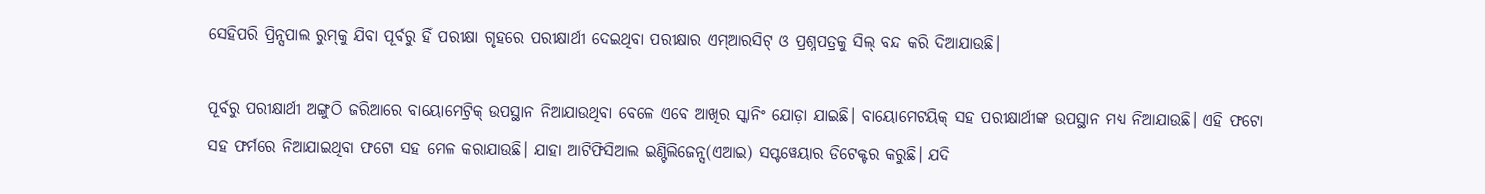ସେହିପରି ପ୍ରିନ୍ସପାଲ ରୁମ୍‌କୁ ଯିବା ପୂର୍ବରୁ ହିଁ ପରୀକ୍ଷା ଗୃହରେ ପରୀକ୍ଷାର୍ଥୀ ଦେଇଥିବା ପରୀକ୍ଷାର ଏମ୍‌ଆରସିଟ୍‌ ଓ ପ୍ରଶ୍ନପତ୍ରକୁ ସିଲ୍‌ ବନ୍ଦ କରି ଦିଆଯାଉଛି।

ପୂର୍ବରୁ ପରୀକ୍ଷାର୍ଥୀ ଅଙ୍ଗୁଠି ଜରିଆରେ ବାୟୋମେଟ୍ରିକ୍ ଉପସ୍ଥାନ ନିଆଯାଉଥିବା ବେଳେ ଏବେ ଆଖିର ସ୍କାନିଂ ଯୋଡ଼ା ଯାଇଛି। ବାୟୋମେଟୟିକ୍‌ ସହ ପରୀକ୍ଷାର୍ଥୀଙ୍କ ଉପସ୍ଥାନ ମଧ୍ୟ ନିଆଯାଉଛି। ଏହି ଫଟୋ ସହ ଫର୍ମରେ ନିଆଯାଇଥିବା ଫଟୋ ସହ ମେଳ କରାଯାଉଛି। ଯାହା ଆଟିଫିସିଆଲ ଇଣ୍ଟିଲିଜେନ୍ସ(ଏଆଇ) ସପ୍ଟୱେୟାର ଡିଟେକ୍ଟର କରୁଛି। ଯଦି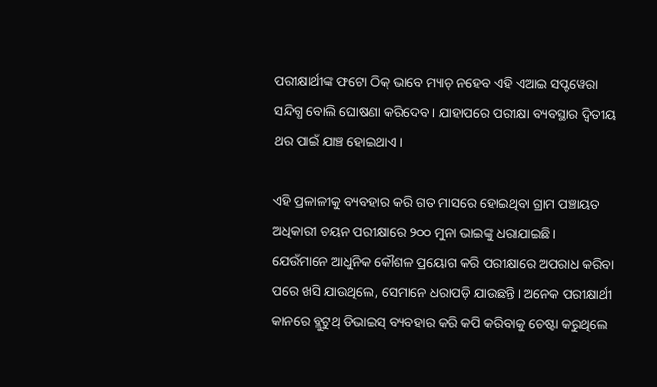ପରୀକ୍ଷାର୍ଥୀଙ୍କ ଫଟୋ ଠିକ୍‌ ଭାବେ ମ୍ୟାଚ୍‌ ନହେବ ଏହି ଏଆଇ ସପ୍ଟୱେରା ସନ୍ଦିଗ୍ଧ ବୋଲି ଘୋଷଣା କରିଦେବ। ଯାହାପରେ ପରୀକ୍ଷା ବ୍ୟବସ୍ଥାର ଦ୍ୱିତୀୟ ଥର ପାଇଁ ଯାଞ୍ଚ ହୋଇଥାଏ।

ଏହି ପ୍ରଳାଳୀକୁ ବ୍ୟବହାର କରି ଗତ ମାସରେ ହୋଇଥିବା ଗ୍ରାମ ପଞ୍ଚାୟତ ଅଧିକାରୀ ଚୟନ ପରୀକ୍ଷାରେ ୨୦୦ ମୁନା ଭାଇଙ୍କୁ ଧରାଯାଇଛି। ଯେଉଁମାନେ ଆଧୁନିକ କୌଶଳ ପ୍ରୟୋଗ କରି ପରୀକ୍ଷାରେ ଅପରାଧ କରିବା ପରେ ଖସି ଯାଉଥିଲେ, ସେମାନେ ଧରାପଡ଼ି ଯାଉଛନ୍ତି। ଅନେକ ପରୀକ୍ଷାର୍ଥୀ କାନରେ ବ୍ଲୁଟୁଥ୍ ଡିଭାଇସ୍‌ ବ୍ୟବହାର କରି କପି କରିବାକୁ ଚେଷ୍ଟା କରୁଥିଲେ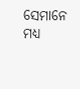ସେମାନେ ମଧ୍ୟ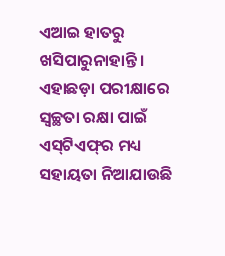ଏଆଇ ହାତରୁ ଖସିପାରୁନାହାନ୍ତି। ଏହାଛଡ଼ା ପରୀକ୍ଷାରେ ସ୍ୱଚ୍ଛତା ରକ୍ଷା ପାଇଁ ଏସ୍‌ଟିଏଫ୍‌ର ମଧ୍ୟ ସହାୟତା ନିଆଯାଉଛି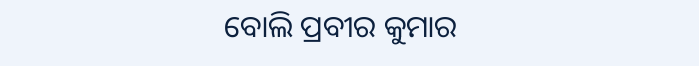ବୋଲି ପ୍ରବୀର କୁମାର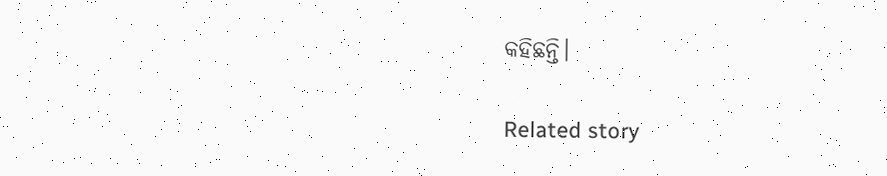କହିଛନ୍ତି।

Related story